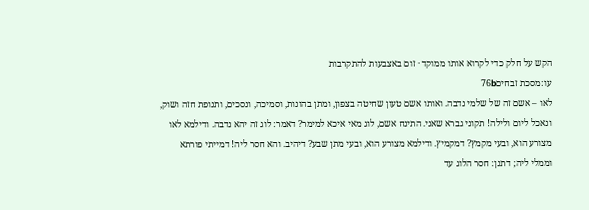הקש על חלק כדי לקרוא אותו ממוקד · זום באצבעות להתקרבות
עו:מסכת זבחים76b
לאו – אשם זה של שלמי נדבה. ואותו אשם טעון שחיטה בצפון, ומתן בהונות, וסמיכה, ונסכים, ותנופת חזה ושוק, ונאכל ליום ולילה! תקוני גברא שאני. התינח אשם, לוג מאי איכא למימר? דאמר: לוג זה יהא נדבה. ודילמא לאו מצורע הוא, ובעי מקמץ? דמקמיץ. ודילמא מצורע הוא, ובעי מתן שבע? דיהיב. והא חסר ליה! דמייתי פורתא וממלי ליה; דתנן: חסר הלוג עד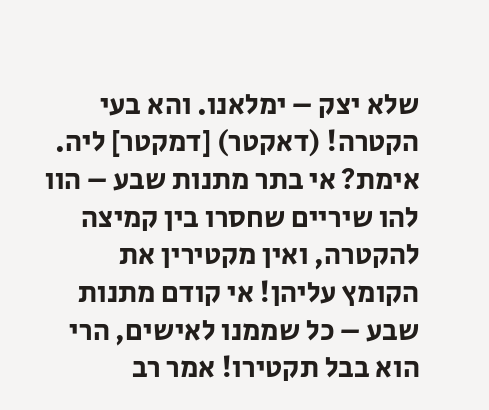שלא יצק – ימלאנו. והא בעי הקטרה! (דאקטר) [דמקטר] ליה. אימת? אי בתר מתנות שבע – הוו להו שיריים שחסרו בין קמיצה להקטרה, ואין מקטירין את הקומץ עליהן! אי קודם מתנות שבע – כל שממנו לאישים, הרי הוא בבל תקטירו! אמר רב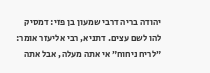יהודה בריה דרבי שמעון בן פזי: דמסיק להו לשם עצים. דתניא, רבי אליעזר אומר: ״לריח ניחוח״ אי אתה מעלה, אבל אתה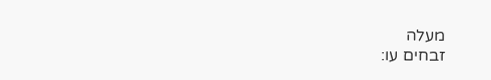מעלה
זבחים עו: